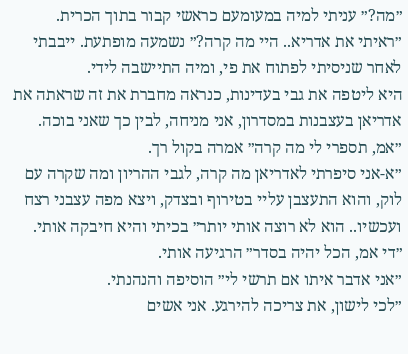״מה?״ עניתי למיה במעומעם כראשי קבור בתוך הכרית.
״ראיתי את אדריא.. היי מה קרה?״ נשמעה מופתעת. ייבבתי לאחר שניסיתי לפתוח את פי, ומיה התיישבה לידי.
היא ליטפה את גבי בעדינות, כנראה מחברת את זה שראתה את אדריאן בעצבנות במסדרון, אני מניחה, לבין כך שאני בוכה.
״אמ, תספרי לי מה קרה״ אמרה בקול רך.
״א-אני סיפרתי לאדריאן מה קרה, לגבי ההריון ומה שקרה עם לוק, והוא התעצבן עליי בטירוף ובצדק, ויצא מפה עצבני רצח ועכשיו.. הוא לא רוצה אותי יותר״ בכיתי והיא חיבקה אותי.
״די אמ, הכל יהיה בסדר״ הרגיעה אותי.
״אני אדבר איתו אם תרשי לי״ הוסיפה והנהנתי.
״לכי לישון, את צריכה להירגע. אני אשים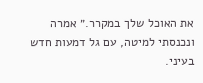את האוכל שלך במקרר.״ אמרה ונכנסתי למיטה, עם גל דמעות חדש בעיני.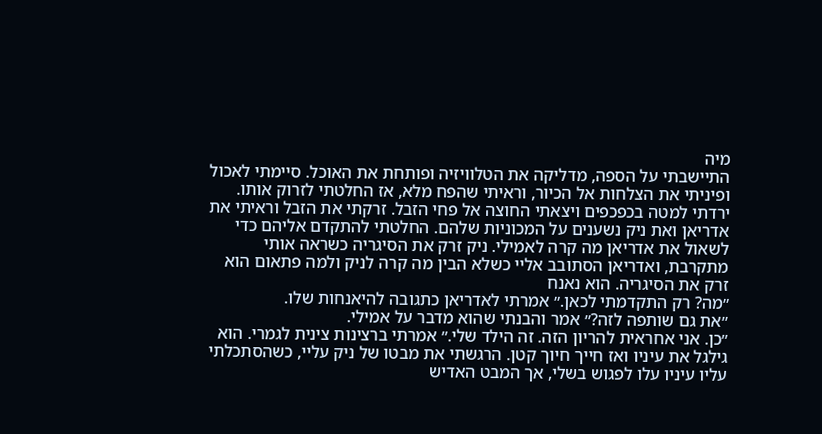מיה
התיישבתי על הספה, מדליקה את הטלוויזיה ופותחת את האוכל. סיימתי לאכול ופיניתי את הצלחות אל הכיור, וראיתי שהפח מלא, אז החלטתי לזרוק אותו. ירדתי למטה בכפכפים ויצאתי החוצה אל פחי הזבל. זרקתי את הזבל וראיתי את אדריאן ואת ניק נשענים על המכוניות שלהם. החלטתי להתקדם אליהם כדי לשאול את אדריאן מה קרה לאמילי. ניק זרק את הסיגריה כשראה אותי מתקרבת, ואדריאן הסתובב אליי כשלא הבין מה קרה לניק ולמה פתאום הוא זרק את הסיגריה. הוא נאנח
״מה? רק התקדמתי לכאן.״ אמרתי לאדריאן כתגובה להיאנחות שלו.
״את גם שותפה לזה?״ אמר והבנתי שהוא מדבר על אמילי.
״כן. אני אחראית להריון הזה. זה הילד שלי.״ אמרתי ברצינות צינית לגמרי. הוא גילגל את עיניו ואז חייך חיוך קטן. הרגשתי את מבטו של ניק עליי, כשהסתכלתי עליו עיניו עלו לפגוש בשלי, אך המבט האדיש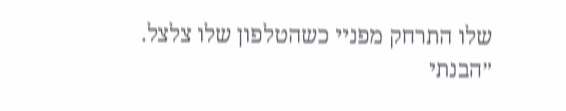שלו התרחק מפניי כשהטלפון שלו צלצל.
״הבנתי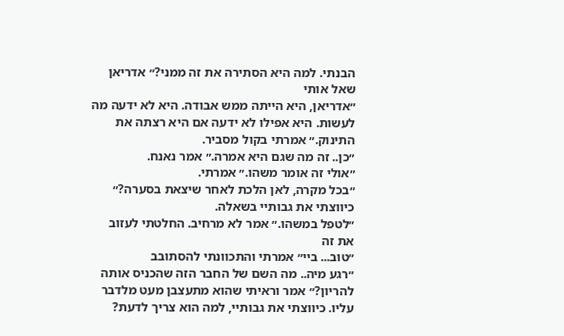הבנתי. למה היא הסתירה את זה ממני?״ אדריאן שאל אותי
״אדריאן, היא הייתה ממש אבודה. היא לא ידעה מה לעשות. היא אפילו לא ידעה אם היא רצתה את התינוק.״ אמרתי בקול מסביר.
״כן.. זה מה שגם היא אמרה.״ אמר נאנח.
״אולי זה אומר משהו.״ אמרתי.
״בכל מקרה, לאן הלכת לאחר שיצאת בסערה?״ כיווצתי את גבותיי בשאלה.
״לטפל במשהו.״ אמר לא מרחיב. החלטתי לעזוב את זה
״טוב... ביי״ אמרתי והתכוונתי להסתובב
״רגע מיה.. מה השם של החבר הזה שהכניס אותה להריון?״ אמר וראיתי שהוא מתעצבן מעט מלדבר עליו. כיווצתי את גבותיי, למה הוא צריך לדעת?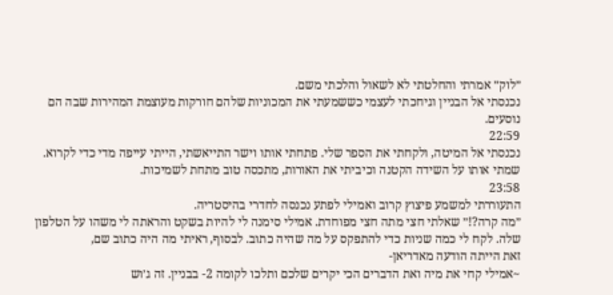״לוק״ אמרתי והחלטתי לא לשאול והלכתי משם.
נכנסתי אל הבניין וגיחכתי לעצמי כששמעתי את המכוניות שלהם חורקות מעוצמת המהירות שבה הם נוסעים.
22:59
נכנסתי אל המיטה, ולקחתי את הספר שלי. פתחתי אותו וישר התייאשתי, הייתי עייפה מדי כדי לקרוא. שמתי אותו על השידה הקטנה וכיביתי את האורות, מתכסה טוב מתחת לשמיכות.
23:58
התעוררתי למשמע פיצוץ קרוב ואמילי לפתע נכנסה לחדרי בהיסטריה.
״מה קרה?!״ שאלתי חצי מתה חצי מפוחדת. אמילי סימנה לי להיות בשקט והראתה לי משהו על הטלפון שלה. לקח לי כמה שניות כדי להתפקס על מה שהיה כתוב. לבסוף, ראיתי מה היה כתוב שם,
זאת הייתה הודעה מאדריאן-
~אמילי קחי את מיה ואת הדברים הכי יקרים שלכם ותלכו לקומה 2- בבניין. זה ג׳וש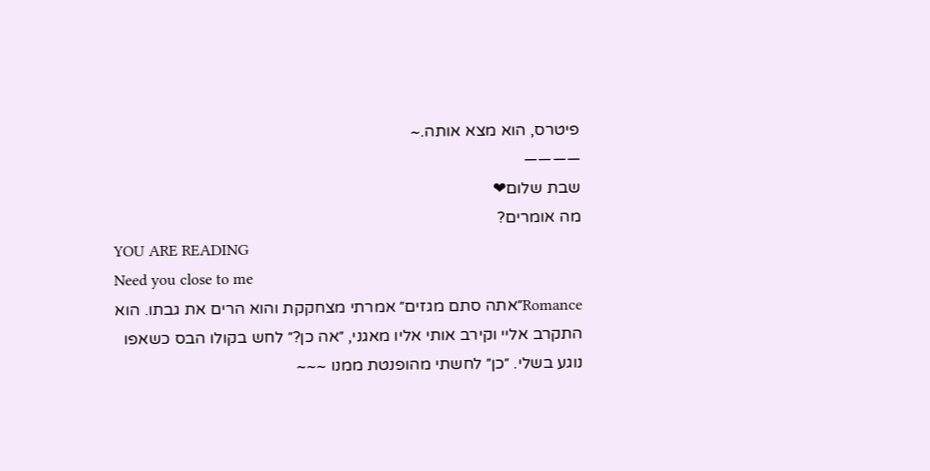פיטרס, הוא מצא אותה.~
————
שבת שלום❤
מה אומרים?
YOU ARE READING
Need you close to me
Romance״אתה סתם מגזים״ אמרתי מצחקקת והוא הרים את גבתו. הוא התקרב אליי וקירב אותי אליו מאגני, ״אה כן?״ לחש בקולו הבס כשאפו נוגע בשלי. ״כן״ לחשתי מהופנטת ממנו ~~~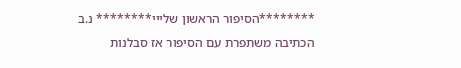********הסיפור הראשון שלייי******** נ.ב הכתיבה משתפרת עם הסיפור אז סבלנות